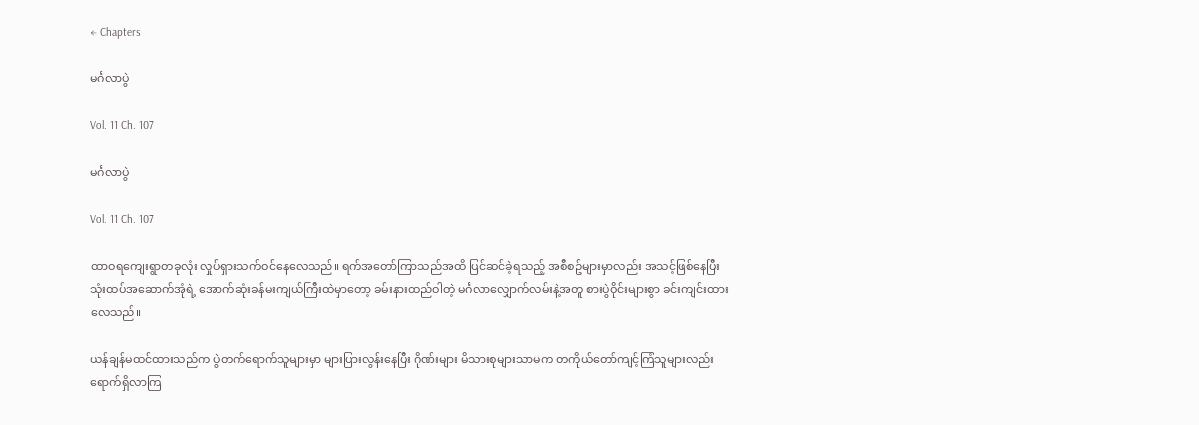← Chapters

မင်္ဂလာပွဲ

Vol. 11 Ch. 107

မင်္ဂလာပွဲ

Vol. 11 Ch. 107

ထာဝရကျေးရွာတခုလုံး လှုပ်ရှားသက်ဝင်နေလေသည်။ ရက်အတော်ကြာသည်အထိ ပြင်ဆင်ခဲ့ရသည့် အစီစဥ်များမှာလည်း အသင့်ဖြစ်နေပြီး သုံးထပ်အဆောက်အုံရဲ့ အောက်ဆုံးခန်မးကျယ်ကြီးထဲမှာတော့ ခမ်းနားထည်ဝါတဲ့ မင်္ဂလာလျှောက်လမ်းနဲ့အတူ စားပွဲဝိုင်းများစွာ ခင်းကျင်းထားလေသည်။

ယန်ချန်မထင်ထားသည်က ပွဲတက်ရောက်သူများမှာ များပြားလွန်းနေပြီး ဂိုဏ်းများ မိသားစုများသာမက တကိုယ်တော်ကျင့်ကြံသူများလည်း ရောက်ရှိလာကြ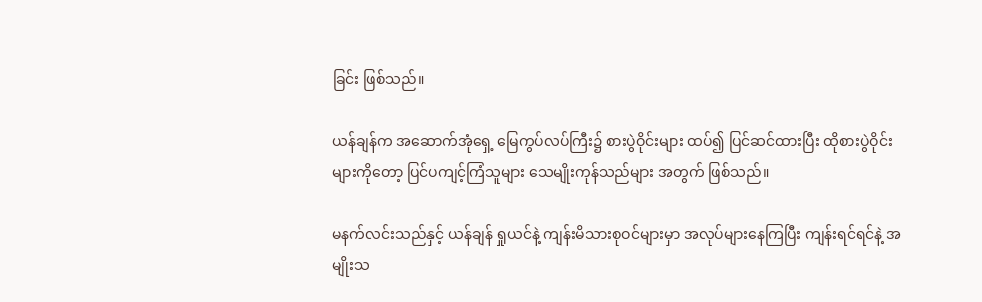ခြင်း ဖြစ်သည်။

ယန်ချန်က အဆောက်အုံရှေ့ မြေကွပ်လပ်ကြီး၌ စားပွဲဝိုင်းများ ထပ်၍ ပြင်ဆင်ထားပြီး ထိုစားပွဲဝိုင်းများကိုတော့ ပြင်ပကျင့်ကြံသူများ သေမျိုးကုန်သည်များ အတွက် ဖြစ်သည်။

မနက်လင်းသည်နှင့် ယန်ချန် ရှုယင်နဲ့ ကျန်းမိသားစုဝင်များမှာ အလုပ်များနေကြပြီး ကျန်းရင်ရင်နဲ့ အမျိုးသ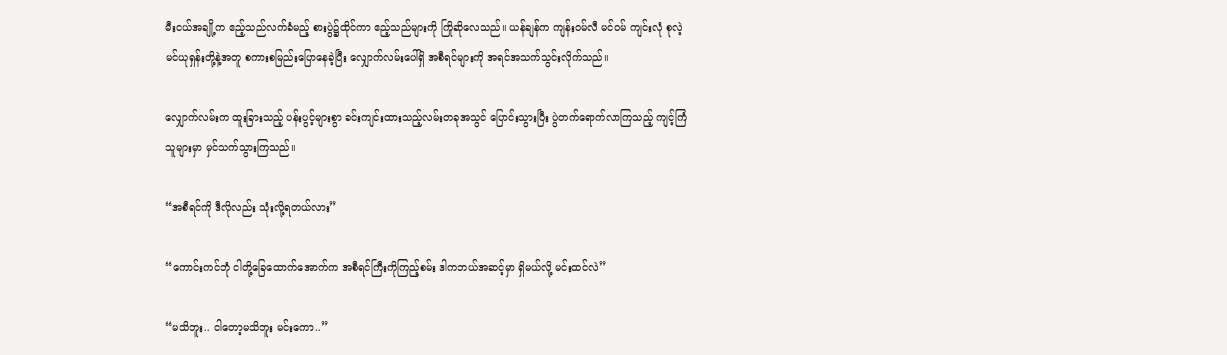မီးငယ်အချို့က ဧည့်သည်လက်ခံမည့် စားပွဲ၌ထိုင်ကာ ဧည့်သည်များကို ကြိုဆိုလေသည်။ ယန်ချန်က ကျန်းဝမ်လီ မင်ဝမ် ကျင်းလုံ စုလဲ့ မင်ယုရှန်းတို့နဲ့အတူ စကားစမြည်းပြောနေခဲ့ပြီး လျှောက်လမ်းပေါ်ရှိ အစီရင်များကို အရင်အသက်သွင်းလိုက်သည်။

လျှောက်လမ်းက ထူးခြားသည့် ပန်းပွင့်များစွာ ခင်းကျင်းထားသည့်လမ်းတခုအသွင် ပြောင်းသွားပြီး ပွဲတက်ရောက်လာကြသည့် ကျင့်ကြံသူများမှာ မှင်သက်သွားကြသည်။

“အစီရင်ကို ဒီလိုလည်း သုံးလို့ရတယ်လား”

“ကောင်းကင်ဘုံ ငါတို့ခြေထောက်အောက်က အစီရင်ကြီးကိုကြည့်စမ်း ဒါကဘယ်အဆင့်မှာ ရှိမယ်လို့ မင်းထင်လဲ”

“မသိဘူး.. ငါတော့မသိဘူး မင်းကော..”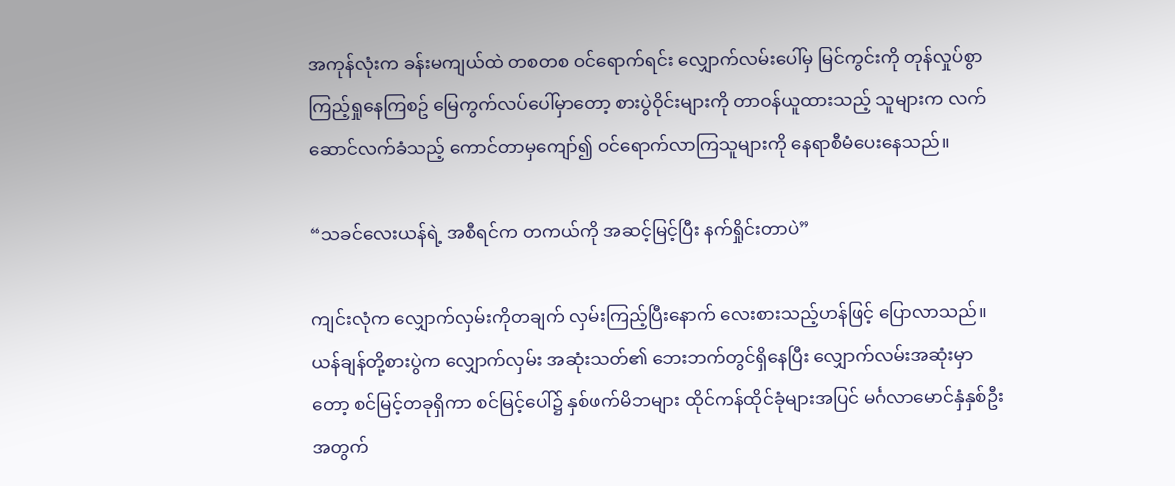အကုန်လုံးက ခန်းမကျယ်ထဲ တစတစ ဝင်ရောက်ရင်း လျှောက်လမ်းပေါ်မှ မြင်ကွင်းကို တုန်လှုပ်စွာ ကြည့်ရှုနေကြစဥ် မြေကွက်လပ်ပေါ်မှာတော့ စားပွဲဝိုင်းများကို တာဝန်ယူထားသည့် သူများက လက်ဆောင်လက်ခံသည့် ကောင်တာမှကျော်၍ ဝင်ရောက်လာကြသူများကို နေရာစီမံပေးနေသည်။

“သခင်လေးယန်ရဲ့ အစီရင်က တကယ်ကို အဆင့်မြင့်ပြီး နက်ရှိုင်းတာပဲ”

ကျင်းလုံက လျှောက်လှမ်းကိုတချက် လှမ်းကြည့်ပြီးနောက် လေးစားသည့်ဟန်ဖြင့် ပြောလာသည်။ ယန်ချန်တို့စားပွဲက လျှောက်လှမ်း အဆုံးသတ်၏ ဘေးဘက်တွင်ရှိနေပြီး လျှောက်လမ်းအဆုံးမှာတော့ စင်မြင့်တခုရှိကာ စင်မြင့်ပေါ်၌ နှစ်ဖက်မိဘများ ထိုင်ကန်ထိုင်ခုံများအပြင် မင်္ဂလာမောင်နှံနှစ်ဦးအတွက်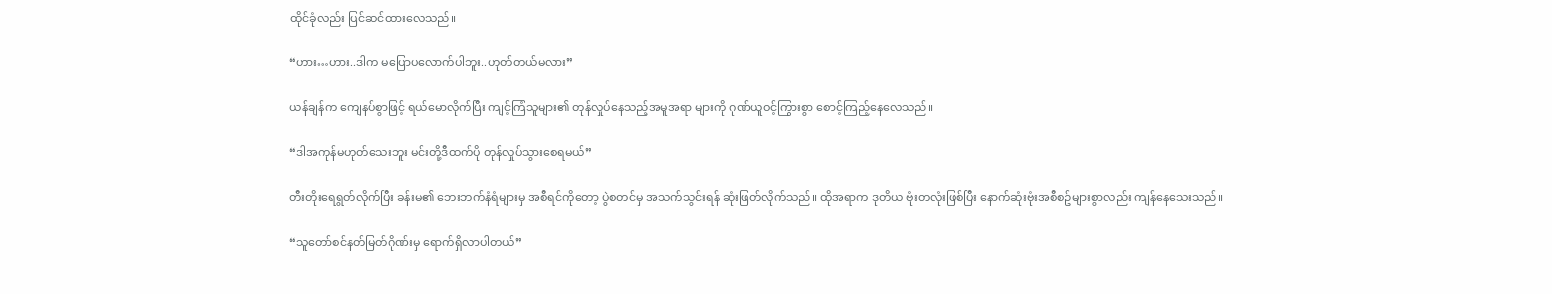ထိုင်ခုံလည်း ပြင်ဆင်ထားလေသည်။

“ဟား…ဟား..ဒါက မပြောပလောက်ပါဘူး..ဟုတ်တယ်မလား”

ယန်ချန်က ကျေနပ်စွာဖြင့် ရယ်မောလိုက်ပြီး ကျင့်ကြံသူများ၏ တုန်လှုပ်နေသည့်အမူအရာ များကို ဂုဏ်ယူဝင့်ကြွားစွာ စောင့်ကြည့်နေလေသည်။

“ဒါအကုန်မဟုတ်သေးဘူး မင်းတို့ဒီထက်ပို တုန်လှုပ်သွားစေရမယ်”

တီးတိုးရေရွတ်လိုက်ပြီး ခန်းမ၏ ဘေးဘက်နံရံများမှ အစီရင်ကိုတော့ ပွဲစတင်မှ အသက်သွင်းရန် ဆုံးဖြတ်လိုက်သည်။ ထိုအရာက ဒုတိယ ဗုံးတလုံးဖြစ်ပြီး နောက်ဆုံးဗုံးအစီစဥ်များစွာလည်း ကျန်နေသေးသည်။

“သူတော်စင်နတ်မြတ်ဂိုဏ်းမှ ရောက်ရှိလာပါတယ်”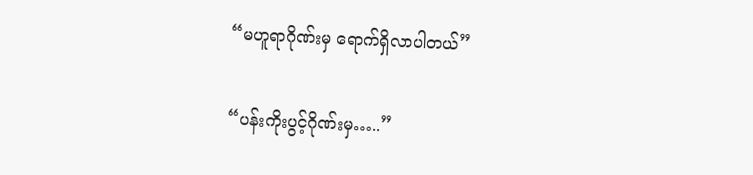“မဟူရာဂိုဏ်းမှ ရောက်ရှိလာပါတယ်”

“ပန်းကိုးပွင့်ဂိုဏ်းမှ…..”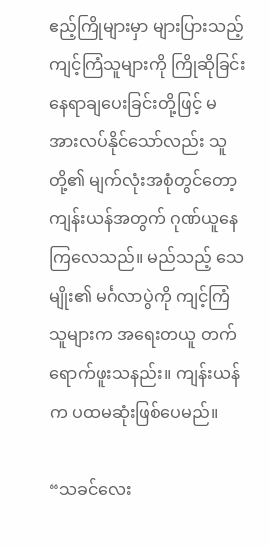ဧည့်ကြိုများမှာ များပြားသည့် ကျင့်ကြံသူများကို ကြိုဆိုခြင်း နေရာချပေးခြင်းတို့ဖြင့် မအားလပ်နိုင်သော်လည်း သူတို့၏ မျက်လုံးအစုံတွင်တော့ ကျန်းယန်အတွက် ဂုဏ်ယူနေကြလေသည်။ မည်သည့် သေမျိုး၏ မင်္ဂလာပွဲကို ကျင့်ကြံသူများက အရေးတယူ တက်ရောက်ဖူးသနည်း။ ကျန်းယန်က ပထမဆုံးဖြစ်ပေမည်။

“သခင်လေး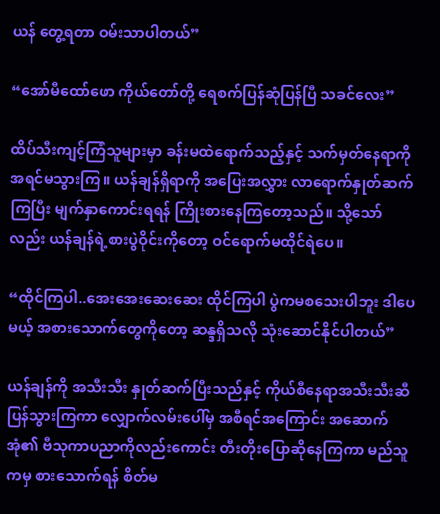ယန် တွေ့ရတာ ဝမ်းသာပါတယ်”

“အော်မီထော်ဖော ကိုယ်တော်တို့ ရေစက်ပြန်ဆုံပြန်ပြီ သခင်လေး”

ထိပ်သီးကျင့်ကြံသူများမှာ ခန်းမထဲရောက်သည့်နှင့် သက်မှတ်နေရာကို အရင်မသွားကြ။ ယန်ချန်ရှိရာကို အပြေးအလွှား လာရောက်နှုတ်ဆက်ကြပြီး မျက်နှာကောင်းရရန် ကြိုးစားနေကြတော့သည်။ သို့သော်လည်း ယန်ချန်ရဲ့စားပွဲဝိုင်းကိုတော့ ဝင်ရောက်မထိုင်ရဲပေ။

“ထိုင်ကြပါ..အေးအေးဆေးဆေး ထိုင်ကြပါ ပွဲကမစသေးပါဘူး ဒါပေမယ့် အစားသောက်တွေကိုတော့ ဆန္ဒရှိသလို သုံးဆောင်နိုင်ပါတယ်”

ယန်ချန်ကို အသီးသီး နှုတ်ဆက်ပြီးသည်နှင့် ကိုယ်စီနေရာအသီးသီးဆီ ပြန်သွားကြကာ လျှောက်လမ်းပေါ်မှ အစီရင်အကြောင်း အဆောက်အုံ၏ ဗီသုကာပညာကိုလည်းကောင်း တီးတိုးပြောဆိုနေကြကာ မည်သူကမှ စားသောက်ရန် စိတ်မ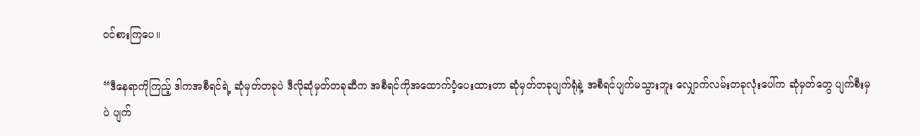ဝင်စားကြပေ။

“ဒီနေရာကိုကြည့် ဒါကအစီရင်ရဲ့ ဆုံမှတ်တခုပဲ ဒီလိုဆုံမှတ်တခုဆီက အစီရင်ကိုအထောက်ပံ့ပေးထားတာ ဆုံမှတ်တခုပျက်ရုံနဲ့ အစီရင်ပျက်မသွားဘူး လျှောက်လမ်းတခုလုံးပေါ်က ဆုံမှတ်တွေ ပျက်စီးမှပဲ ပျက်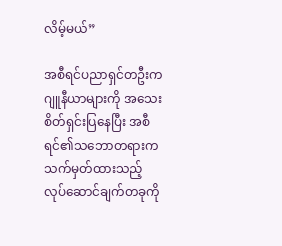လိမ့်မယ်”

အစီရင်ပညာရှင်တဦးက ဂျူနီယာများကို အသေးစိတ်ရှင်းပြနေပြီး အစီရင်၏သဘောတရားက သက်မှတ်ထားသည့် လုပ်ဆောင်ချက်တခုကို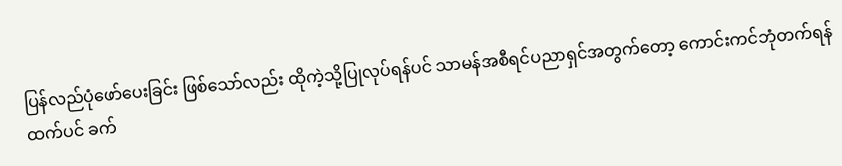ပြန်လည်ပုံဖော်ပေးခြင်း ဖြစ်သော်လည်း ထိုကဲ့သို့ပြုလုပ်ရန်ပင် သာမန်အစီရင်ပညာရှင်အတွက်တော့ ကောင်းကင်ဘုံတက်ရန်ထက်ပင် ခက်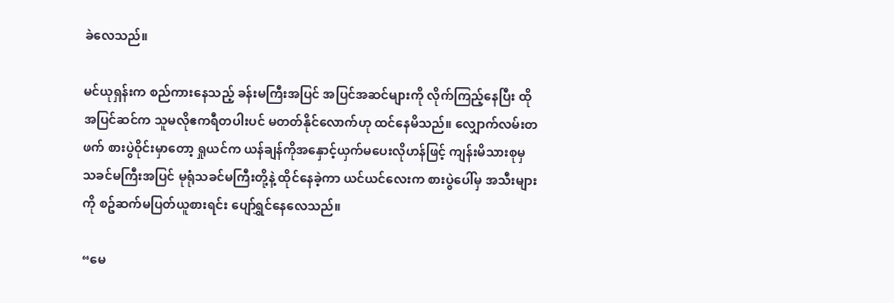ခဲလေသည်။

မင်ယုရှန်းက စည်ကားနေသည့် ခန်းမကြီးအပြင် အပြင်အဆင်များကို လိုက်ကြည့်နေပြီး ထိုအပြင်ဆင်က သူမလိုဧကရီတပါးပင် မတတ်နိုင်လောက်ဟု ထင်နေမိသည်။ လျှောက်လမ်းတဖက် စားပွဲဝိုင်းမှာတော့ ရှုယင်က ယန်ချန်ကိုအနှောင့်ယှက်မပေးလိုဟန်ဖြင့် ကျန်းမိသားစုမှ သခင်မကြီးအပြင် မုရုံသခင်မကြီးတို့နဲ့ ထိုင်နေခဲ့ကာ ယင်ယင်လေးက စားပွဲပေါ်မှ အသီးများကို စဥ်ဆက်မပြတ်ယူစားရင်း ပျော်ရွှင်နေလေသည်။

“မေ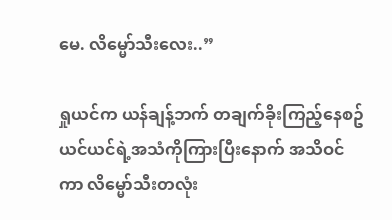မေ. လိမ္မော်သီးလေး..”

ရှုယင်က ယန်ချန့်ဘက် တချက်ခိုးကြည့်နေစဥ် ယင်ယင်ရဲ့အသံကိုကြားပြီးနောက် အသိဝင်ကာ လိမ္မော်သီးတလုံး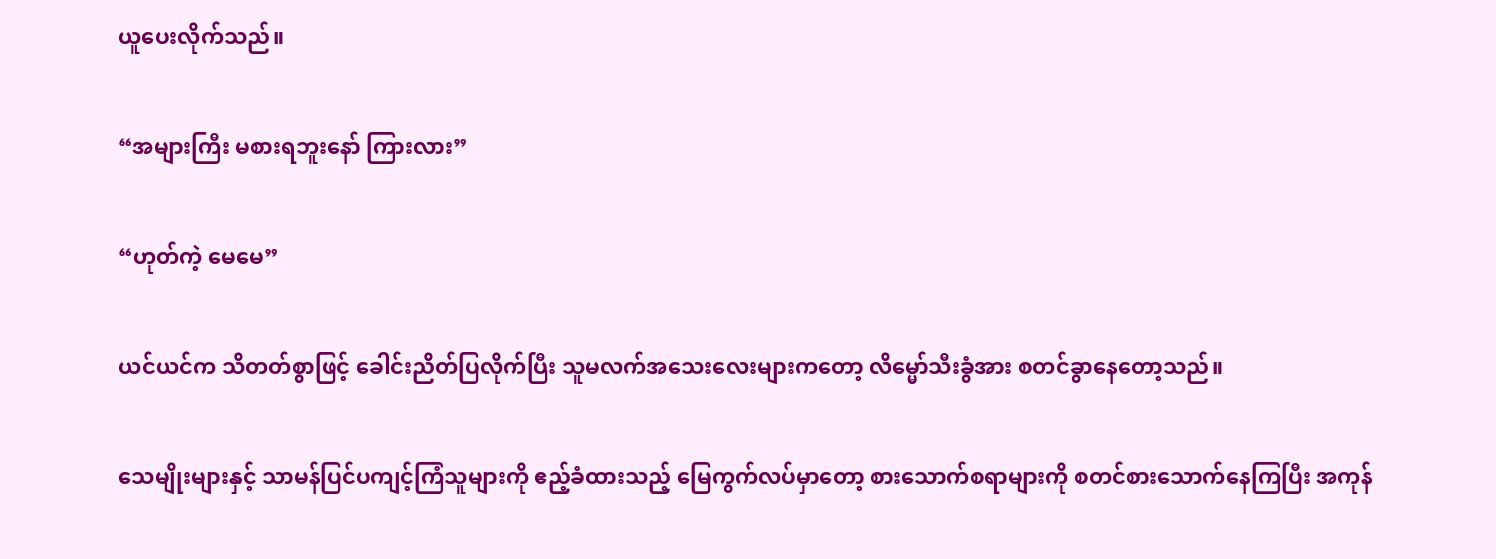ယူပေးလိုက်သည်။

“အများကြီး မစားရဘူးနော် ကြားလား”

“ဟုတ်ကဲ့ မေမေ”

ယင်ယင်က သိတတ်စွာဖြင့် ခေါင်းညိတ်ပြလိုက်ပြီး သူမလက်အသေးလေးများကတော့ လိမ္မော်သီးခွံအား စတင်ခွာနေတော့သည်။

သေမျိုးများနှင့် သာမန်ပြင်ပကျင့်ကြံသူများကို ဧည့်ခံထားသည့် မြေကွက်လပ်မှာတော့ စားသောက်စရာများကို စတင်စားသောက်နေကြပြီး အကုန်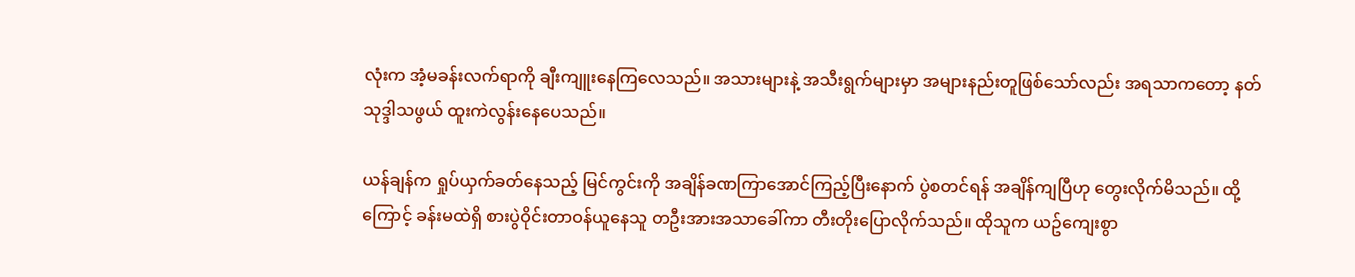လုံးက အံ့မခန်းလက်ရာကို ချီးကျူးနေကြလေသည်။ အသားများနဲ့ အသီးရွက်များမှာ အများနည်းတူဖြစ်သော်လည်း အရသာကတော့ နတ်သုဒ္ဒါသဖွယ် ထူးကဲလွန်းနေပေသည်။

ယန်ချန်က ရှုပ်ယှက်ခတ်နေသည့် မြင်ကွင်းကို အချိန်ခဏကြာအောင်ကြည့်ပြီးနောက် ပွဲစတင်ရန် အချိန်ကျပြီဟု တွေးလိုက်မိသည်။ ထို့ကြောင့် ခန်းမထဲရှိ စားပွဲဝိုင်းတာဝန်ယူနေသူ တဦးအားအသာခေါ်ကာ တီးတိုးပြောလိုက်သည်။ ထိုသူက ယဥ်ကျေးစွာ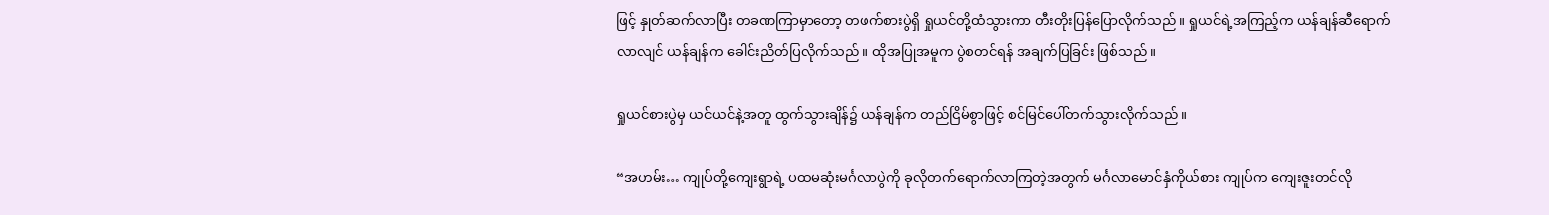ဖြင့် နှုတ်ဆက်လာပြီး တခဏကြာမှာတော့ တဖက်စားပွဲရှိ ရှုယင်တို့ထံသွားကာ တီးတိုးပြန်ပြောလိုက်သည်။ ရှုယင်ရဲ့အကြည့်က ယန်ချန်ဆီရောက်လာလျင် ယန်ချန်က ခေါင်းညိတ်ပြလိုက်သည်။ ထိုအပြုအမူက ပွဲစတင်ရန် အချက်ပြခြင်း ဖြစ်သည်။

ရှုယင်စားပွဲမှ ယင်ယင်နဲ့အတူ ထွက်သွားချိန်၌ ယန်ချန်က တည်ငြိမ်စွာဖြင့် စင်မြင်ပေါ်တက်သွားလိုက်သည်။

“အဟမ်း… ကျုပ်တို့ကျေးရွာရဲ့ ပထမဆုံးမင်္ဂလာပွဲကို ခုလိုတက်ရောက်လာကြတဲ့အတွက် မင်္ဂလာမောင်နှံကိုယ်စား ကျုပ်က ကျေးဇူးတင်လို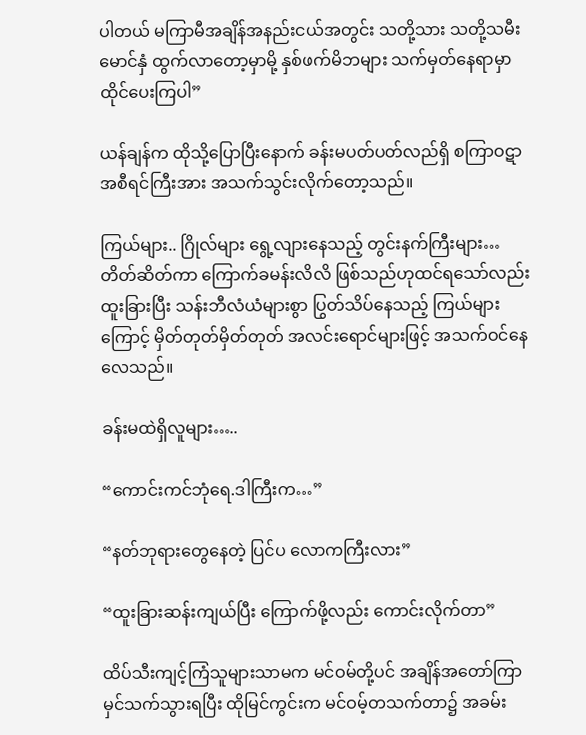ပါတယ် မကြာမီအချိန်အနည်းငယ်အတွင်း သတို့သား သတို့သမီးမောင်နှံ ထွက်လာတော့မှာမို့ နှစ်ဖက်မိဘများ သက်မှတ်နေရာမှာ ထိုင်ပေးကြပါ”

ယန်ချန်က ထိုသို့ပြောပြီးနောက် ခန်းမပတ်ပတ်လည်ရှိ စကြာဝဋာအစီရင်ကြီးအား အသက်သွင်းလိုက်တော့သည်။

ကြယ်များ.. ဂြိုလ်များ ရွေ့လျားနေသည့် တွင်းနက်ကြီးများ… တိတ်ဆိတ်ကာ ကြောက်ခမန်းလိလိ ဖြစ်သည်ဟုထင်ရသော်လည်း ထူးခြားပြီး သန်းဘီလံယံများစွာ ပြွတ်သိပ်နေသည့် ကြယ်များကြောင့် မှိတ်တုတ်မှိတ်တုတ် အလင်းရောင်များဖြင့် အသက်ဝင်နေလေသည်။

ခန်းမထဲရှိလူများ…..

“ကောင်းကင်ဘုံရေ.ဒါကြီးက…”

“နတ်ဘုရားတွေနေတဲ့ ပြင်ပ လောကကြီးလား”

“ထူးခြားဆန်းကျယ်ပြီး ကြောက်ဖို့လည်း ကောင်းလိုက်တာ”

ထိပ်သီးကျင့်ကြံသူများသာမက မင်ဝမ်တို့ပင် အချိန်အတော်ကြာ မှင်သက်သွားရပြီး ထိုမြင်ကွင်းက မင်ဝမ့်တသက်တာ၌ အခမ်း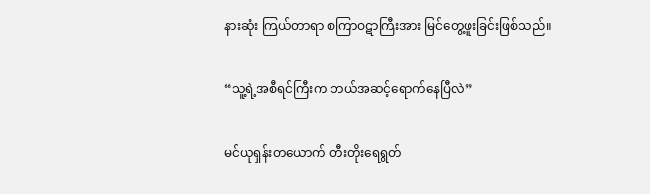နားဆုံး ကြယ်တာရာ စကြာဝဋာကြီးအား မြင်တွေ့ဖူးခြင်းဖြစ်သည်။

“သူ့ရဲ့အစီရင်ကြီးက ဘယ်အဆင့်ရောက်နေပြီလဲ”

မင်ယုရှန်းတယောက် တီးတိုးရေရွတ်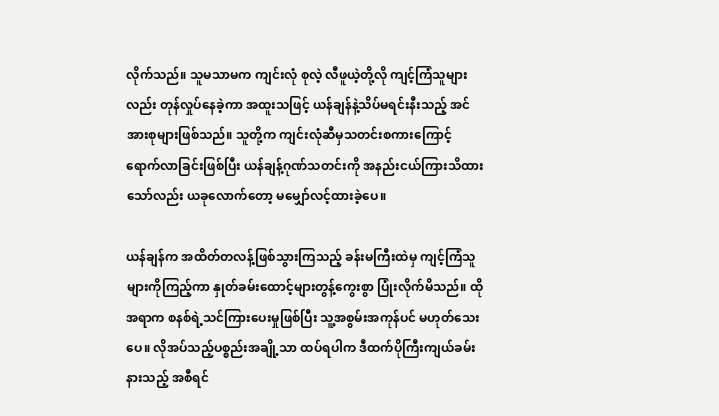လိုက်သည်။ သူမသာမက ကျင်းလုံ စုလဲ့ လီဖူယဲ့တို့လို ကျင့်ကြံသူများလည်း တုန်လှုပ်နေခဲ့ကာ အထူးသဖြင့် ယန်ချန်နဲ့သိပ်မရင်းနီးသည့် အင်အားစုများဖြစ်သည်။ သူတို့က ကျင်းလုံဆီမှသတင်းစကားကြောင့် ရောက်လာခြင်းဖြစ်ပြီး ယန်ချန့်ဂုဏ်သတင်းကို အနည်းငယ်ကြားသိထားသော်လည်း ယခုလောက်တော့ မမျှော်လင့်ထားခဲ့ပေ။

ယန်ချန်က အထိတ်တလန့်ဖြစ်သွားကြသည့် ခန်းမကြီးထဲမှ ကျင့်ကြံသူများကိုကြည့်ကာ နှုတ်ခမ်းထောင့်များတွန့်ကွေးစွာ ပြုံးလိုက်မိသည်။ ထိုအရာက စနစ်ရဲ့သင်ကြားပေးမှုဖြစ်ပြီး သူ့အစွမ်းအကုန်ပင် မဟုတ်သေးပေ။ လိုအပ်သည့်ပစ္စည်းအချို့သာ ထပ်ရပါက ဒီထက်ပိုကြီးကျယ်ခမ်းနားသည့် အစီရင်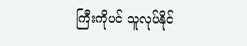ကြီးကိုပင် သူလုပ်နိုင်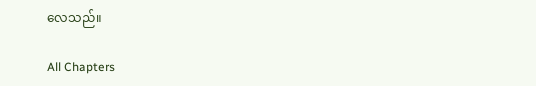လေသည်။

All Chapters